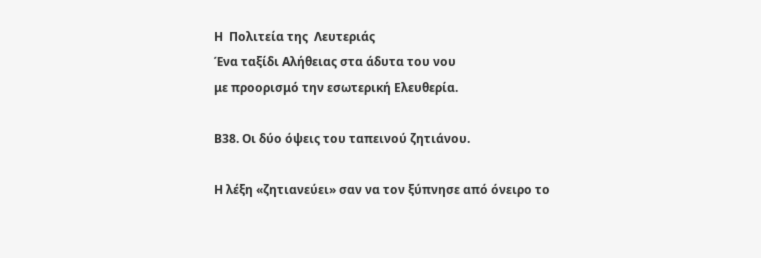Η  Πολιτεία της  Λευτεριάς
Ένα ταξίδι Αλήθειας στα άδυτα του νου
με προορισμό την εσωτερική Ελευθερία.

Β38. Οι δύο όψεις του ταπεινού ζητιάνου.

Η λέξη «ζητιανεύει» σαν να τον ξύπνησε από όνειρο το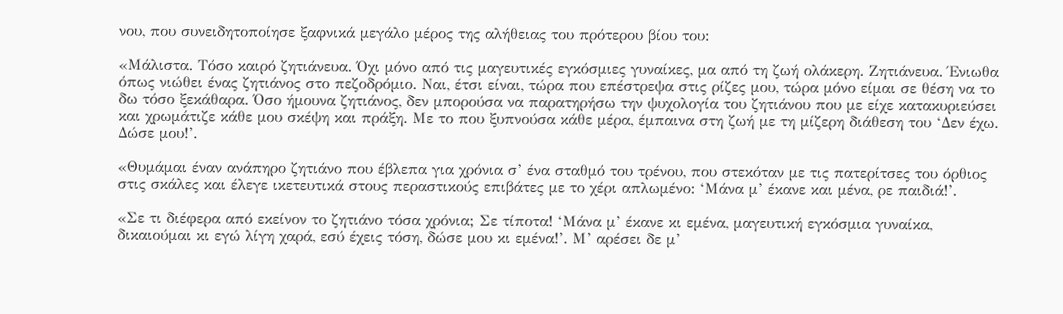νου, που συνειδητοποίησε ξαφνικά μεγάλο μέρος της αλήθειας του πρότερου βίου του:

«Μάλιστα. Τόσο καιρό ζητιάνευα. Όχι μόνο από τις μαγευτικές εγκόσμιες γυναίκες, μα από τη ζωή ολάκερη. Ζητιάνευα. Ένιωθα όπως νιώθει ένας ζητιάνος στο πεζοδρόμιο. Ναι, έτσι είναι, τώρα που επέστρεψα στις ρίζες μου, τώρα μόνο είμαι σε θέση να το δω τόσο ξεκάθαρα. Όσο ήμουνα ζητιάνος, δεν μπορούσα να παρατηρήσω την ψυχολογία του ζητιάνου που με είχε κατακυριεύσει και χρωμάτιζε κάθε μου σκέψη και πράξη. Με το που ξυπνούσα κάθε μέρα, έμπαινα στη ζωή με τη μίζερη διάθεση του ‘Δεν έχω. Δώσε μου!’.

«Θυμάμαι έναν ανάπηρο ζητιάνο που έβλεπα για χρόνια σ’ ένα σταθμό του τρένου, που στεκόταν με τις πατερίτσες του όρθιος στις σκάλες και έλεγε ικετευτικά στους περαστικούς επιβάτες με το χέρι απλωμένο: ‘Μάνα μ’ έκανε και μένα, ρε παιδιά!’.

«Σε τι διέφερα από εκείνον το ζητιάνο τόσα χρόνια; Σε τίποτα! ‘Μάνα μ’ έκανε κι εμένα, μαγευτική εγκόσμια γυναίκα, δικαιούμαι κι εγώ λίγη χαρά, εσύ έχεις τόση, δώσε μου κι εμένα!’. Μ’ αρέσει δε μ’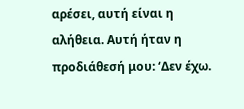αρέσει, αυτή είναι η αλήθεια. Αυτή ήταν η προδιάθεσή μου: ‘Δεν έχω.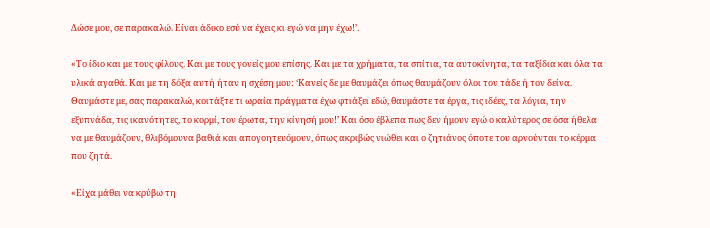Δώσε μου, σε παρακαλώ. Είναι άδικο εσύ να έχεις κι εγώ να μην έχω!’.

«Το ίδιο και με τους φίλους. Και με τους γονείς μου επίσης. Και με τα χρήματα, τα σπίτια, τα αυτοκίνητα, τα ταξίδια και όλα τα υλικά αγαθά. Και με τη δόξα αυτή ήταν η σχέση μου: ‘Κανείς δε με θαυμάζει όπως θαυμάζουν όλοι τον τάδε ή τον δείνα. Θαυμάστε με, σας παρακαλώ, κοιτάξτε τι ωραία πράγματα έχω φτιάξει εδώ, θαυμάστε τα έργα, τις ιδέες, τα λόγια, την εξυπνάδα, τις ικανότητες, το κορμί, τον έρωτα, την κίνησή μου!’ Και όσο έβλεπα πως δεν ήμουν εγώ ο καλύτερος σε όσα ήθελα να με θαυμάζουν, θλιβόμουνα βαθιά και απογοητευόμουν, όπως ακριβώς νιώθει και ο ζητιάνος όποτε του αρνούνται το κέρμα που ζητά.

«Είχα μάθει να κρύβω τη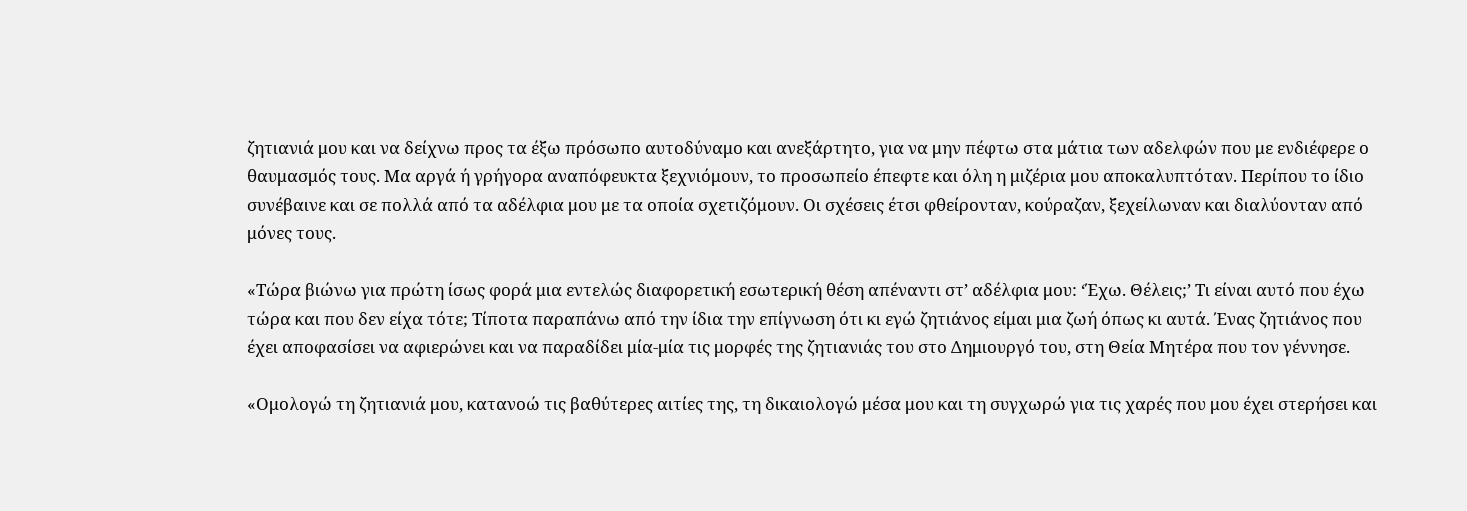ζητιανιά μου και να δείχνω προς τα έξω πρόσωπο αυτοδύναμο και ανεξάρτητο, για να μην πέφτω στα μάτια των αδελφών που με ενδιέφερε ο θαυμασμός τους. Μα αργά ή γρήγορα αναπόφευκτα ξεχνιόμουν, το προσωπείο έπεφτε και όλη η μιζέρια μου αποκαλυπτόταν. Περίπου το ίδιο συνέβαινε και σε πολλά από τα αδέλφια μου με τα οποία σχετιζόμουν. Οι σχέσεις έτσι φθείρονταν, κούραζαν, ξεχείλωναν και διαλύονταν από μόνες τους.

«Τώρα βιώνω για πρώτη ίσως φορά μια εντελώς διαφορετική εσωτερική θέση απέναντι στ’ αδέλφια μου: ‘Έχω. Θέλεις;’ Τι είναι αυτό που έχω τώρα και που δεν είχα τότε; Τίποτα παραπάνω από την ίδια την επίγνωση ότι κι εγώ ζητιάνος είμαι μια ζωή όπως κι αυτά. Ένας ζητιάνος που έχει αποφασίσει να αφιερώνει και να παραδίδει μία-μία τις μορφές της ζητιανιάς του στο Δημιουργό του, στη Θεία Μητέρα που τον γέννησε.

«Ομολογώ τη ζητιανιά μου, κατανοώ τις βαθύτερες αιτίες της, τη δικαιολογώ μέσα μου και τη συγχωρώ για τις χαρές που μου έχει στερήσει και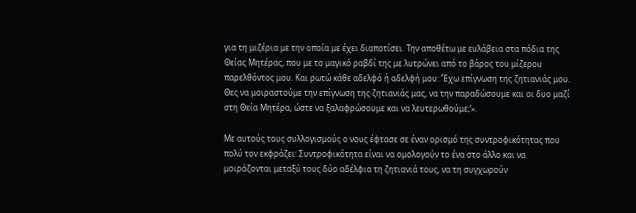για τη μιζέρια με την οποία με έχει διαποτίσει. Την αποθέτω με ευλάβεια στα πόδια της Θείας Μητέρας, που με το μαγικό ραβδί της με λυτρώνει από το βάρος του μίζερου παρελθόντος μου. Και ρωτώ κάθε αδελφό ή αδελφή μου: ‘Έχω επίγνωση της ζητιανιάς μου. Θες να μοιραστούμε την επίγνωση της ζητιανιάς μας, να την παραδώσουμε και οι δυο μαζί στη Θεία Μητέρα, ώστε να ξαλαφρώσουμε και να λευτερωθούμε;’».

Με αυτούς τους συλλογισμούς ο νους έφτασε σε έναν ορισμό της συντροφικότητας που πολύ τον εκφράζει: Συντροφικότητα είναι να ομολογούν το ένα στο άλλο και να μοιράζονται μεταξύ τους δύο αδέλφια τη ζητιανιά τους, να τη συγχωρούν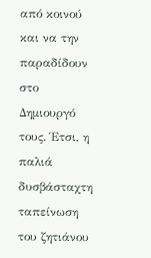από κοινού και να την παραδίδουν στο Δημιουργό τους. Έτσι, η παλιά δυσβάσταχτη ταπείνωση του ζητιάνου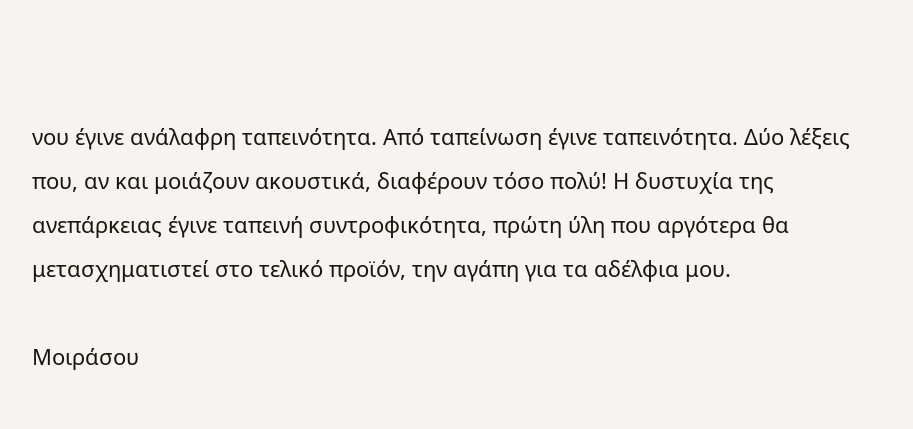νου έγινε ανάλαφρη ταπεινότητα. Από ταπείνωση έγινε ταπεινότητα. Δύο λέξεις που, αν και μοιάζουν ακουστικά, διαφέρουν τόσο πολύ! Η δυστυχία της ανεπάρκειας έγινε ταπεινή συντροφικότητα, πρώτη ύλη που αργότερα θα μετασχηματιστεί στο τελικό προϊόν, την αγάπη για τα αδέλφια μου.

Μοιράσου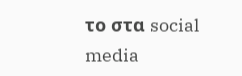το στα social media